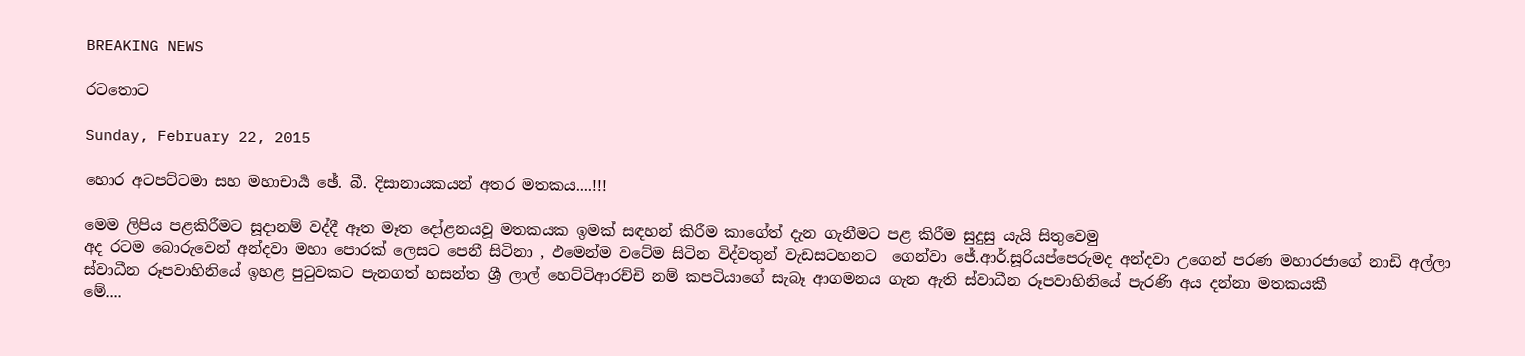BREAKING NEWS

රටතොට

Sunday, February 22, 2015

හොර අටපට්ටමා සහ මහාචාර්‍ය ඡේ. බී. දිසානායකයන් අතර මතකය....!!!

මෙම ලිපිය පළකිරීමට සූදානම් වද්දී ඈත මෑත දෝළනයවූ මතකයක ඉමක් සඳහන් කිරීම කාගේත් දැන ගැනීමට පළ කිරීම සුදුසු යැයි සිතුවෙමු
අද රටම බොරුවෙන් අන්දවා මහා පොරක් ලෙසට පෙනී සිටිනා , ඵමෙන්ම වටේම සිටින විද්වතුන් වැඩසටහනට  ගෙන්වා ජේ.ආර්.සූරියප්පෙරුමද අන්දවා උගෙන් පරණ මහාරජාගේ නාඩි අල්ලා ස්වාධීන රූපවාහිනියේ ඉහළ පුටුවකට පැනගත් හසන්ත ශ්‍රී ලාල් හෙට්ටිආරච්චි නම් කපටියාගේ සැබෑ ආගමනය ගැන ඇති ස්වාධීන රූපවාහිනියේ පැරණි අය දන්නා මතකයකී
මේ....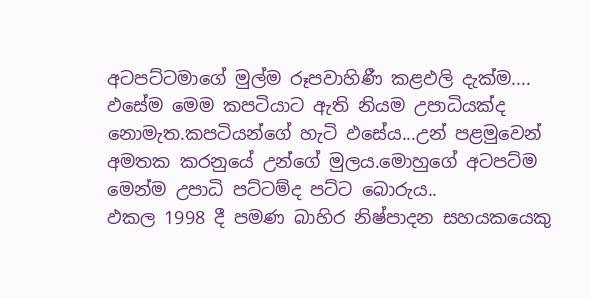අටපට්ටමාගේ මුල්ම රූපවාහිණී කළඵලි දැක්ම....
ඵසේම මෙම කපටියාට ඇති නියම උපාධියක්ද නොමැත.කපටියන්ගේ හැටි ඵසේය...උන් පළමුවෙන් අමතක කරනුයේ උන්ගේ මුලය.මොහුගේ අටපට්ම මෙන්ම උපාධි පට්ටම්ද පට්ට බොරුය..
ඵකල 1998 දී පමණ බාහිර නිෂ්පාදන සහයකයෙකු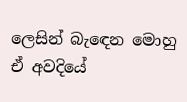ලෙසින් බැඳෙන මොහු ඒ අවදියේ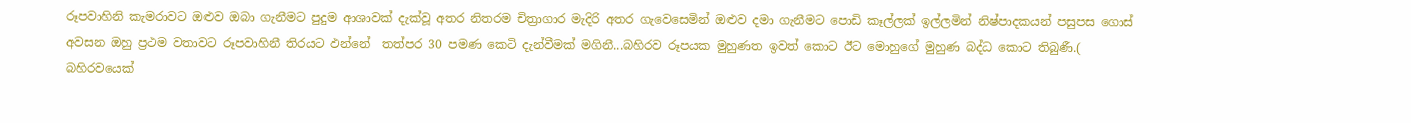රූපවාහිනි කැමරාවට ඔළුව ඔබා ගැනීමට පුදුම ආශාවක් දැක්වූ අතර නිතරම චිත්‍රාගාර මැදිරි අතර ගැවෙසෙමින් ඔළුව දමා ගැනීමට පොඩි කෑල්ලක් ඉල්ලමින් නිෂ්පාදකයන් පසුපස ගොස් අවසන ඔහු ප්‍රථම වතාවට රූපවාහිනී තිරයට ඵන්නේ  තත්පර 30 පමණ කෙටි දැන්වීමක් මගිනී...බහිරව රූපයක මුහුණත ඉවත් කොට ඊට මොහුගේ මුහුණ බද්ධ කොට තිබුණී.( බහිරවයෙක්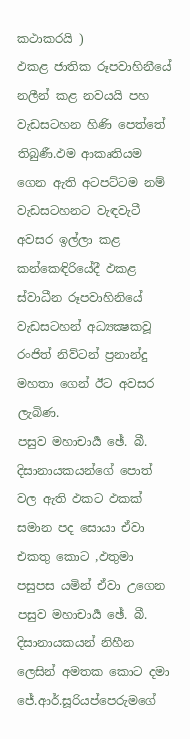කථාකරයි )
ඵකළ ජාතික රූපවාහිනීයේ නලීන් කළ නවයයි පහ වැඩසටහන හිණි පෙත්තේ තිබුණී.ඵම ආකෘතියම ගෙන ඇති අටපට්ටම නම් වැඩසටහනට වැඳවැටී අවසර ඉල්ලා කළ කන්කෙඳිරියේදී ඵකළ ස්වාධීන රූපවාහිනියේ වැඩසටහන් අධ්‍යක්‍ෂකවූ රංජිත් නිව්ටන් ප්‍රනාන්දු මහතා ගෙන් ඊට අවසර ලැබිණ.
පසුව මහාචාර්‍ය ඡේ. බී. දිසානායකයන්ගේ පොත් වල ඇති ඵකට ඵකක් සමාන පද සොයා ඒවා එකතු කොට ,ඵතුමා පසුපස යමින් ඒවා උගෙන පසුව මහාචාර්‍ය ඡේ. බී. දිසානායකයන් නිහීන ලෙසින් අමතක කොට දමා ජේ.ආර්.සූරියප්පෙරුමගේ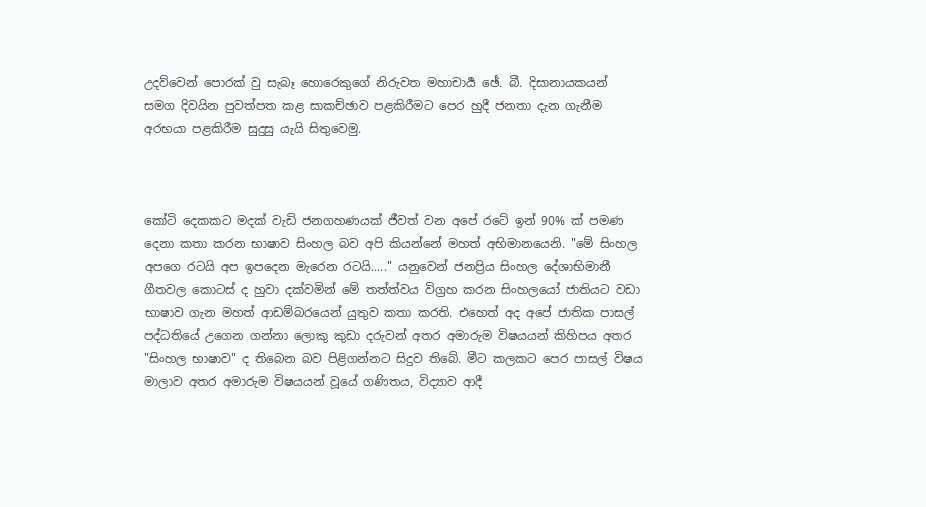උදව්වෙන් පොරක් වු සැබෑ හොරෙකුගේ නිරුවත මහාචාර්‍ය ඡේ. බී. දිසානායකයන් සමග දිවයින පුවත්පත කළ සාකච්ඡාව පළකිරීමට පෙර හුදී ජනතා දැන ගැනීම අරභයා පළකිරීම සුදුසු යැයි සිතුවෙමු.



කෝටි දෙකකට මදක්‌ වැඩි ජනගහණයක්‌ ජීවත් වන අපේ රටේ ඉන් 90% ක්‌ පමණ දෙනා කතා කරන භාෂාව සිංහල බව අපි කියන්නේ මහත් අභිමානයෙනි. "මේ සිංහල අපගෙ රටයි අප ඉපදෙන මැරෙන රටයි....." යනුවෙන් ජනප්‍රිය සිංහල දේශාභිමානී ගීතවල කොටස්‌ ද හුවා දක්‌වමින් මේ තත්ත්වය විග්‍රහ කරන සිංහලයෝ ජාතියට වඩා භාෂාව ගැන මහත් ආඩම්බරයෙන් යුතුව කතා කරති. එහෙත් අද අපේ ජාතික පාසල් පද්ධතියේ උගෙන ගන්නා ලොකු කුඩා දරුවන් අතර අමාරුම විෂයයන් කිහිපය අතර "සිංහල භාෂාව" ද තිබෙන බව පිළිගන්නට සිදුව තිබේ. මීට කලකට පෙර පාසල් විෂය මාලාව අතර අමාරුම විෂයයන් වූයේ ගණිතය, විද්‍යාව ආදී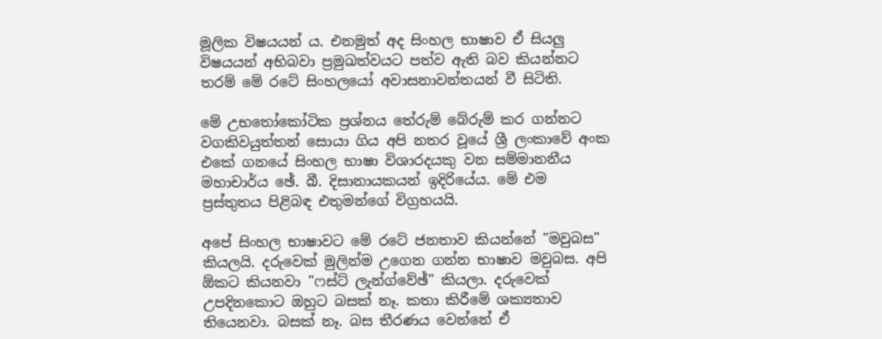මූලික විෂයයන් ය. එනමුත් අද සිංහල භාෂාව ඒ සියලු විෂයයන් අභිබවා ප්‍රමුඛත්වයට පත්ව ඇති බව කියන්නට තරම් මේ රටේ සිංහලයෝ අවාසනාවන්තයන් වී සිටිති.

මේ උභතෝකෝටික ප්‍රශ්නය තේරුම් බේරුම් කර ගන්නට වගකිවයුත්තන් සොයා ගිය අපි නතර වූයේ ශ්‍රී ලංකාවේ අංක එකේ ගනයේ සිංහල භාෂා විශාරදයකු වන සම්මානනීය මහාචාර්ය ඡේ. බී. දිසානායකයන් ඉදිරියේය. මේ එම ප්‍රස්‌තුතය පිළිබඳ එතුමන්ගේ විග්‍රහයයි.

අපේ සිංහල භාෂාවට මේ රටේ ජනතාව කියන්නේ "මවුබස" කියලයි. දරුවෙක්‌ මුලින්ම උගෙන ගන්න භාෂාව මවුබස. අපි ඕකට කියනවා "ෆස්‌ට්‌ ලැන්ග්වේඡ්" කියලා. දරුවෙක්‌ උපදිනකොට ඔහුට බසක්‌ නෑ. කතා කිරීමේ ශක්‍යතාව තියෙනවා. බසක්‌ නෑ. බස තීරණය වෙන්නේ ඒ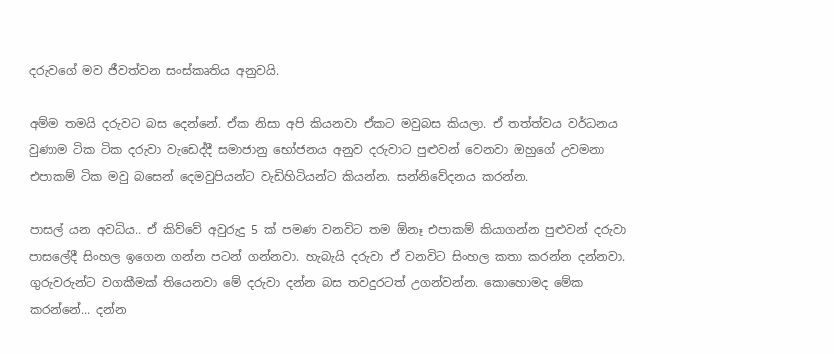දරුවගේ මව ජීවත්වන සංස්‌කෘතිය අනුවයි.

අම්ම තමයි දරුවට බස දෙන්නේ. ඒක නිසා අපි කියනවා ඒකට මවුබස කියලා. ඒ තත්ත්වය වර්ධනය වුණාම ටික ටික දරුවා වැඩෙද්දී සමාජානු භෝජනය අනුව දරුවාට පුළුවන් වෙනවා ඔහුගේ උවමනා එපාකම් ටික මවු බසෙන් දෙමවුපියන්ට වැඩිහිටියන්ට කියන්න. සන්නිවේදනය කරන්න.

පාසල් යන අවධිය.. ඒ කිව්වේ අවුරුදු 5 ක්‌ පමණ වනවිට තම ඕනෑ එපාකම් කියාගන්න පුළුවන් දරුවා පාසලේදී සිංහල ඉගෙන ගන්න පටන් ගන්නවා. හැබැයි දරුවා ඒ වනවිට සිංහල කතා කරන්න දන්නවා. ගුරුවරුන්ට වගකීමක්‌ තියෙනවා මේ දරුවා දන්න බස තවදුරටත් උගන්වන්න. කොහොමද මේක කරන්නේ... දන්න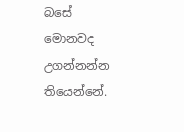බසේ මොනවද උගන්නන්න තියෙන්නේ.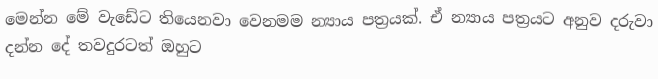මෙන්න මේ වැඩේට තියෙනවා වෙනමම න්‍යාය පත්‍රයක්‌. ඒ න්‍යාය පත්‍රයට අනුව දරුවා දන්න දේ තවදුරටත් ඔහුට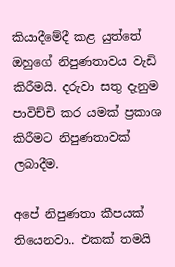කියාදීමේදී කළ යුත්තේ ඔහුගේ නිපුණතාවය වැඩි කිරීමයි. දරුවා සතු දැනුම පාවිච්චි කර යමක්‌ ප්‍රකාශ කිරීමට නිපුණතාවක්‌ ලබාදීම.

අපේ නිපුණතා කීපයක්‌ තියෙනවා.. එකක්‌ තමයි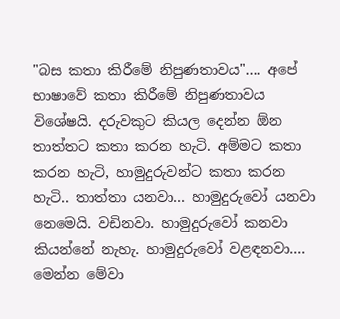"බස කතා කිරීමේ නිපුණතාවය".... අපේ භාෂාවේ කතා කිරීමේ නිපුණතාවය විශේෂයි. දරුවකුට කියල දෙන්න ඕන තාත්තට කතා කරන හැටි. අම්මට කතා කරන හැටි, හාමුදුරුවන්ට කතා කරන හැටි.. තාත්තා යනවා... හාමුදුරුවෝ යනවා නෙමෙයි. වඩිනවා. හාමුදුරුවෝ කනවා කියන්නේ නැහැ. හාමුදුරුවෝ වළඳනවා.... මෙන්න මේවා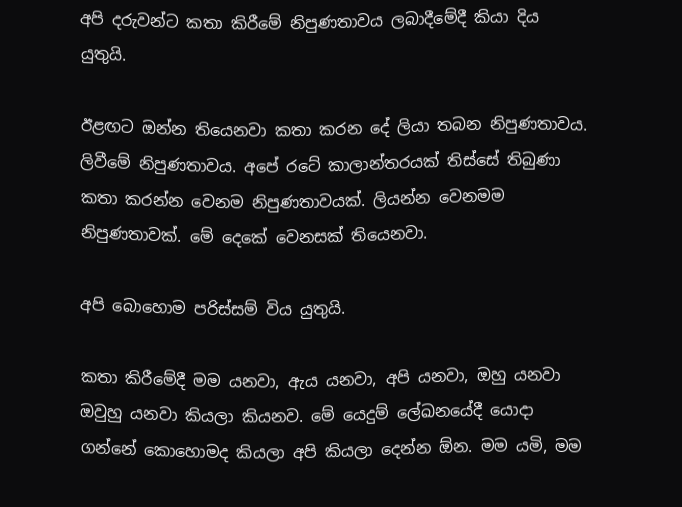අපි දරුවන්ට කතා කිරීමේ නිපුණතාවය ලබාදීමේදී කියා දිය යුතුයි.

ඊළඟට ඔන්න තියෙනවා කතා කරන දේ ලියා තබන නිපුණතාවය. ලිවීමේ නිපුණතාවය. අපේ රටේ කාලාන්තරයක්‌ තිස්‌සේ තිබුණා කතා කරන්න වෙනම නිපුණතාවයක්‌. ලියන්න වෙනමම නිපුණතාවක්‌. මේ දෙකේ වෙනසක්‌ තියෙනවා.

අපි බොහොම පරිස්‌සම් විය යුතුයි.

කතා කිරීමේදී මම යනවා, ඇය යනවා, අපි යනවා, ඔහු යනවා ඔවුහු යනවා කියලා කියනව. මේ යෙදුම් ලේඛනයේදී යොදා ගන්නේ කොහොමද කියලා අපි කියලා දෙන්න ඕන. මම යමි, මම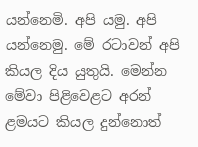යන්නෙමි. අපි යමු. අපි යන්නෙමු. මේ රටාවන් අපි කියල දිය යුතුයි. මෙන්න මේවා පිළිවෙළට අරන් ළමයට කියල දුන්නොත්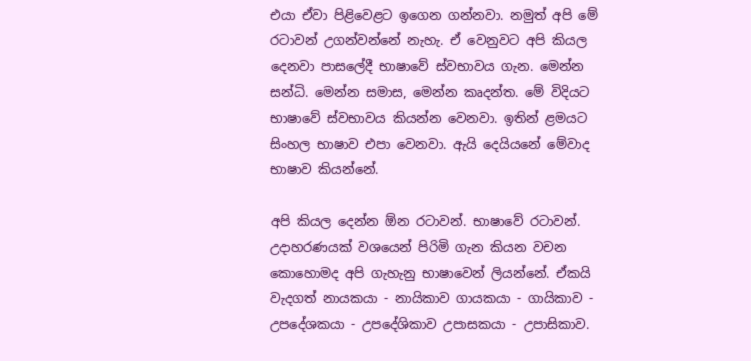එයා ඒවා පිළිවෙළට ඉගෙන ගන්නවා. නමුත් අපි මේ රටාවන් උගන්වන්නේ නැහැ. ඒ වෙනුවට අපි කියල දෙනවා පාසලේදී භාෂාවේ ස්‌වභාවය ගැන. මෙන්න සන්ධි. මෙන්න සමාස, මෙන්න කෘදන්ත. මේ විදියට භාෂාවේ ස්‌වභාවය කියන්න වෙනවා. ඉතින් ළමයට සිංහල භාෂාව එපා වෙනවා. ඇයි දෙයියනේ මේවාද භාෂාව කියන්නේ.

අපි කියල දෙන්න ඕන රටාවන්. භාෂාවේ රටාවන්. උදාහරණයක්‌ වශයෙන් පිරිමි ගැන කියන වචන කොහොමද අපි ගැහැනු භාෂාවෙන් ලියන්නේ. ඒකයි වැදගත් නායකයා - නායිකාව ගායකයා - ගායිකාව - උපදේශකයා - උපදේශිකාව උපාසකයා - උපාසිකාව.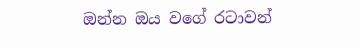ඔන්න ඔය වගේ රටාවන්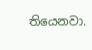තියෙනවා.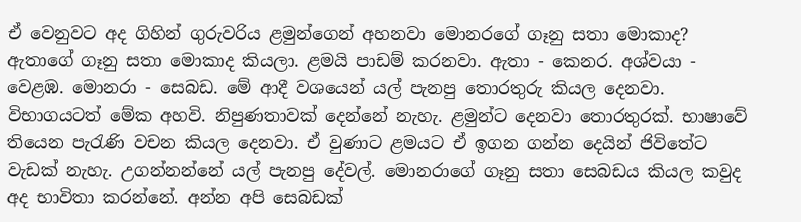ඒ වෙනුවට අද ගිහින් ගුරුවරිය ළමුන්ගෙන් අහනවා මොනරගේ ගෑනු සතා මොකාද? ඇතාගේ ගෑනු සතා මොකාද කියලා. ළමයි පාඩම් කරනවා. ඇතා - කෙනර. අශ්වයා - වෙළඹ. මොනරා - සෙබඩ. මේ ආදී වශයෙන් යල් පැනපු තොරතුරු කියල දෙනවා. විභාගයටත් මේක අහවි. නිපුණතාවක්‌ දෙන්නේ නැහැ. ළමුන්ට දෙනවා තොරතුරක්‌. භාෂාවේ තියෙන පැරැණි වචන කියල දෙනවා. ඒ වුණාට ළමයට ඒ ඉගන ගන්න දෙයින් ජිවිතේට වැඩක්‌ නැහැ. උගන්නන්නේ යල් පැනපු දේවල්. මොනරාගේ ගෑනු සතා සෙබඩය කියල කවුද අද භාවිතා කරන්නේ. අන්න අපි සෙබඩක්‌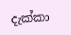දැක්‌කා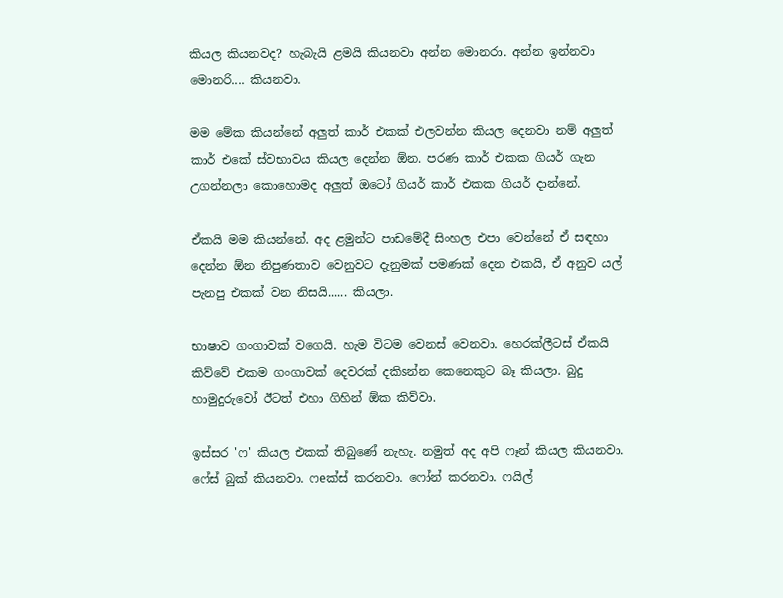කියල කියනවද? හැබැයි ළමයි කියනවා අන්න මොනරා. අන්න ඉන්නවා මොනරි.... කියනවා.

මම මේක කියන්නේ අලුත් කාර් එකක්‌ එලවන්න කියල දෙනවා නම් අලුත් කාර් එකේ ස්‌වභාවය කියල දෙන්න ඕන. පරණ කාර් එකක ගියර් ගැන උගන්නලා කොහොමද අලුත් ඔටෝ ගියර් කාර් එකක ගියර් දාන්නේ.

ඒකයි මම කියන්නේ. අද ළමුන්ට පාඩමේදී සිංහල එපා වෙන්නේ ඒ සඳහා දෙන්න ඕන නිපුණතාව වෙනුවට දැනුමක්‌ පමණක්‌ දෙන එකයි, ඒ අනුව යල් පැනපු එකක්‌ වන නිසයි...... කියලා.

භාෂාව ගංගාවක්‌ වගෙයි. හැම විටම වෙනස්‌ වෙනවා. හෙරක්‌ලීටස්‌ ඒකයි කිව්වේ එකම ගංගාවක්‌ දෙවරක්‌ දකිsන්න කෙනෙකුට බෑ කියලා. බුදු හාමුදුරුවෝ ඊටත් එහා ගිහින් ඕක කිව්වා.

ඉස්‌සර 'ෆ' කියල එකක්‌ තිබුණේ නැහැ. නමුත් අද අපි ෆෑන් කියල කියනවා. ෆේස්‌ බුක්‌ කියනවා. ෆeක්‌ස්‌ කරනවා. ෆෝන් කරනවා. ෆයිල්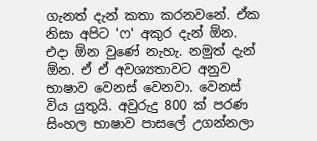ගැනත් දැන් කතා කරනවනේ. ඒක නිසා අපිට 'ෆ' අකුර දැන් ඕන. එදා ඕන වුණේ නැහැ. නමුත් දැන් ඕන. ඒ ඒ අවශ්‍යතාවට අනුව භාෂාව වෙනස්‌ වෙනවා. වෙනස්‌ විය යුතුයි. අවුරුදු 800 ක්‌ පරණ සිංහල භාෂාව පාසලේ උගන්නලා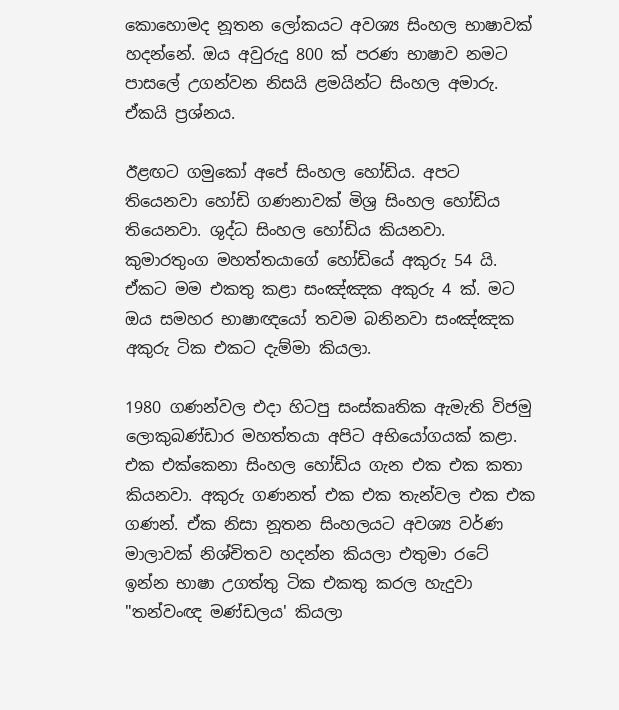කොහොමද නූතන ලෝකයට අවශ්‍ය සිංහල භාෂාවක්‌ හදන්නේ. ඔය අවුරුදු 800 ක්‌ පරණ භාෂාව නමට පාසලේ උගන්වන නිසයි ළමයින්ට සිංහල අමාරු. ඒකයි ප්‍රශ්නය.

ඊළඟට ගමුකෝ අපේ සිංහල හෝඩිය. අපට තියෙනවා හෝඩි ගණනාවක්‌ මිශ්‍ර සිංහල හෝඩිය තියෙනවා. ශුද්ධ සිංහල හෝඩිය කියනවා. කුමාරතුංග මහත්තයාගේ හෝඩියේ අකුරු 54 යි. ඒකට මම එකතු කළා සංඤ්ඤක අකුරු 4 ක්‌. මට ඔය සමහර භාෂාඥයෝ තවම බනිනවා සංඤ්ඤක අකුරු ටික එකට දැම්මා කියලා.

1980 ගණන්වල එදා හිටපු සංස්‌කෘතික ඇමැති විජමු ලොකුබණ්‌ඩාර මහත්තයා අපිට අභියෝගයක්‌ කළා. එක එක්‌කෙනා සිංහල හෝඩිය ගැන එක එක කතා කියනවා. අකුරු ගණනත් එක එක තැන්වල එක එක ගණන්. ඒක නිසා නූතන සිංහලයට අවශ්‍ය වර්ණ මාලාවක්‌ නිශ්චිතව හදන්න කියලා එතුමා රටේ ඉන්න භාෂා උගත්තු ටික එකතු කරල හැදුවා "තන්වංඥ මණ්‌ඩලය' කියලා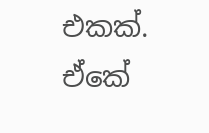එකක්‌. ඒකේ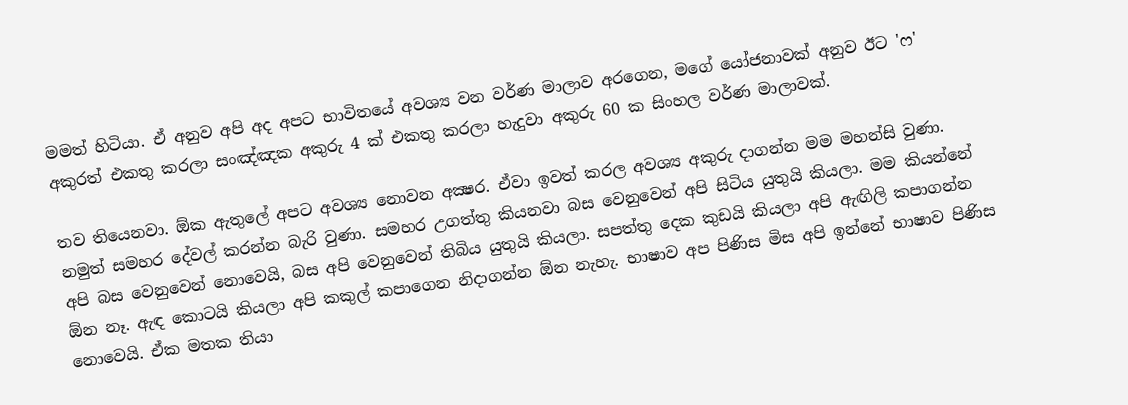මමත් හිටියා. ඒ අනුව අපි අද අපට භාවිතයේ අවශ්‍ය වන වර්ණ මාලාව අරගෙන, මගේ යෝජනාවක්‌ අනුව ඊට 'ෆ' අකුරත් එකතු කරලා සංඤ්ඤක අකුරු 4 ක්‌ එකතු කරලා හැදුවා අකුරු 60 ක සිංහල වර්ණ මාලාවක්‌.

තව තියෙනවා. ඕක ඇතුලේ අපට අවශ්‍ය නොවන අක්‍ෂර. ඒවා ඉවත් කරල අවශ්‍ය අකුරු දාගන්න මම මහන්සි වුණා. නමුත් සමහර දේවල් කරන්න බැරි වුණා. සමහර උගත්තු කියනවා බස වෙනුවෙන් අපි සිටිය යුතුයි කියලා. මම කියන්නේ අපි බස වෙනුවෙන් නොවෙයි, බස අපි වෙනුවෙන් තිබිය යුතුයි කියලා. සපත්තු දෙක කුඩයි කියලා අපි ඇඟිලි කපාගන්න ඕන නෑ. ඇඳ කොටයි කියලා අපි කකුල් කපාගෙන නිදාගන්න ඕන නැහැ. භාෂාව අප පිණිස මිස අපි ඉන්නේ භාෂාව පිණිස නොවෙයි. ඒක මතක තියා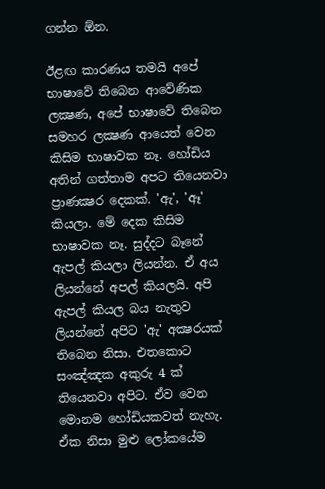ගන්න ඕන.

ඊළඟ කාරණය තමයි අපේ භාෂාවේ තිබෙන ආවේණික ලක්‍ෂණ, අපේ භාෂාවේ තිබෙන සමහර ලක්‍ෂණ ආයෙත් වෙන කිසිම භාෂාවක නෑ. හෝඩිය අතින් ගත්තාම අපට තියෙනවා ප්‍රාණක්‍ෂර දෙකක්‌. 'ඇ', 'ඈ' කියලා. මේ දෙක කිසිම භාෂාවක නෑ. සුද්දට බෑනේ ඇපල් කියලා ලියන්න. ඒ අය ලියන්නේ අපල් කියලයි. අපි ඇපල් කියල බය නැතුව ලියන්නේ අපිට 'ඇ' අක්‍ෂරයක්‌ තිබෙන නිසා. එතකොට සංඤ්ඤක අකුරු 4 ක්‌ තියෙනවා අපිට. ඒව වෙන මොනම හෝඩියකවත් නැහැ. ඒක නිසා මුළු ලෝකයේම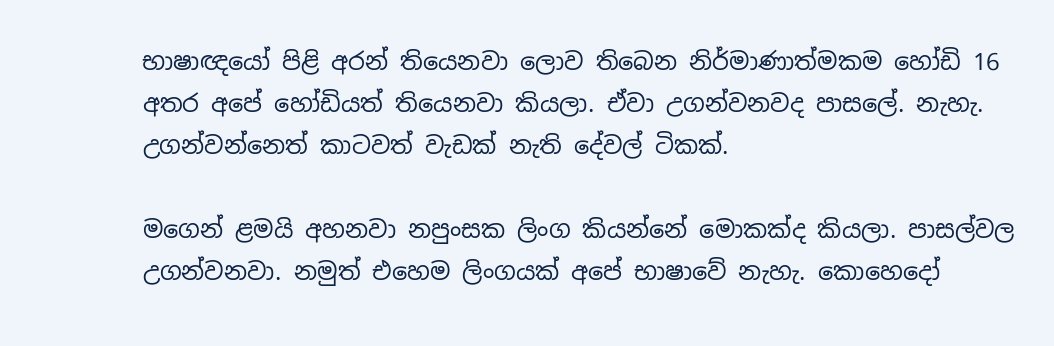භාෂාඥයෝ පිළි අරන් තියෙනවා ලොව තිබෙන නිර්මාණාත්මකම හෝඩි 16 අතර අපේ හෝඩියත් තියෙනවා කියලා. ඒවා උගන්වනවද පාසලේ. නැහැ. උගන්වන්නෙත් කාටවත් වැඩක්‌ නැති දේවල් ටිකක්‌.

මගෙන් ළමයි අහනවා නපුංසක ලිංග කියන්නේ මොකක්‌ද කියලා. පාසල්වල උගන්වනවා. නමුත් එහෙම ලිංගයක්‌ අපේ භාෂාවේ නැහැ. කොහෙදෝ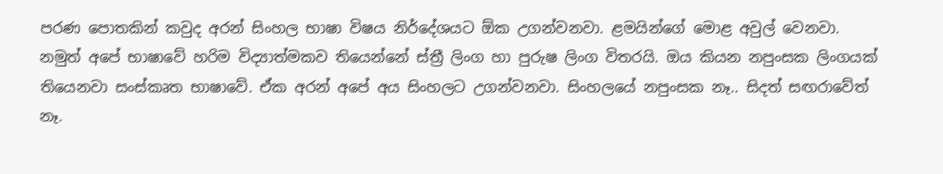පරණ පොතකින් කවුද අරන් සිංහල භාෂා විෂය නිර්දේශයට ඕක උගන්වනවා. ළමයින්ගේ මොළ අවුල් වෙනවා. නමුත් අපේ භාෂාවේ හරිම විද්‍යාත්මකව තියෙන්නේ ස්‌ත්‍රී ලිංග හා පුරුෂ ලිංග විතරයි. ඔය කියන නපුංසක ලිංගයක්‌ තියෙනවා සංස්‌කෘත භාෂාවේ. ඒක අරන් අපේ අය සිංහලට උගන්වනවා. සිංහලයේ නපුංසක නෑ.. සිදත් සඟරාවේත් නෑ.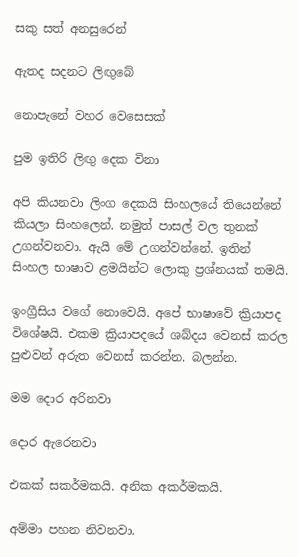සකු සත් අනසුරෙන්

ඇතද සදනට ලිඟුබේ

නොපැනේ වහර වෙසෙසක්‌

පුම ඉතිරි ලිඟු දෙක විනා

අපි කියනවා ලිංග දෙකයි සිංහලයේ තියෙන්නේ කියලා සිංහලෙන්. නමුත් පාසල් වල තුනක්‌ උගන්වනවා. ඇයි මේ උගන්වන්නේ. ඉතින් සිංහල භාෂාව ළමයින්ට ලොකු ප්‍රශ්නයක්‌ තමයි.

ඉංග්‍රීසිය වගේ නොවෙයි. අපේ භාෂාවේ ක්‍රියාපද විශේෂයි. එකම ක්‍රියාපදයේ ශබ්දය වෙනස්‌ කරල පුළුවන් අරුත වෙනස්‌ කරන්න. බලන්න.

මම දොර අරිනවා

දොර ඇරෙනවා

එකක්‌ සකර්මකයි. අනික අකර්මකයි.

අම්මා පහන නිවනවා.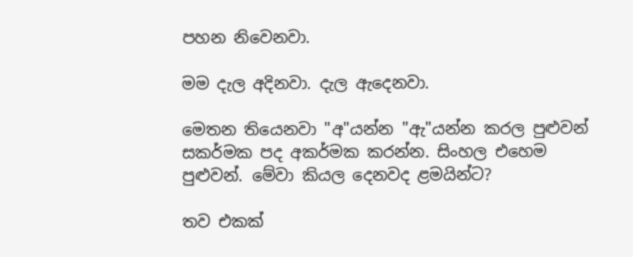පහන නිවෙනවා.

මම දැල අදිනවා. දැල ඇදෙනවා.

මෙතන තියෙනවා "අ"යන්න "ඇ"යන්න කරල පුළුවන් සකර්මක පද අකර්මක කරන්න. සිංහල එහෙම පුළුවන්. මේවා කියල දෙනවද ළමයින්ට?

තව එකක්‌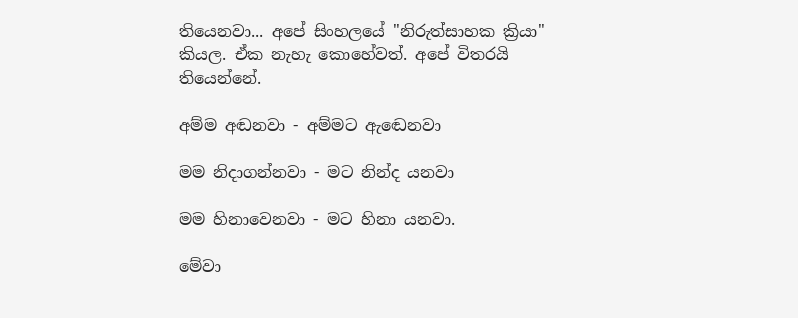තියෙනවා... අපේ සිංහලයේ "නිරුත්සාහක ක්‍රියා" කියල. ඒක නැහැ කොහේවත්. අපේ විතරයි තියෙන්නේ.

අම්ම අඬනවා - අම්මට ඇඬෙනවා

මම නිදාගන්නවා - මට නින්ද යනවා

මම හිනාවෙනවා - මට හිනා යනවා.

මේවා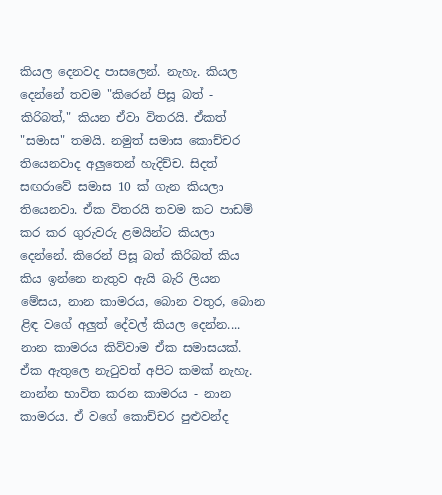කියල දෙනවද පාසලෙන්. නැහැ. කියල දෙන්නේ තවම "කිරෙන් පිසූ බත් - කිරිබත්," කියන ඒවා විතරයි. ඒකත් "සමාස" තමයි. නමුත් සමාස කොච්චර තියෙනවාද අලුතෙන් හැදිච්ච. සිදත් සඟරාවේ සමාස 10 ක්‌ ගැන කියලා තියෙනවා. ඒක විතරයි තවම කට පාඩම් කර කර ගුරුවරු ළමයින්ට කියලා දෙන්නේ. කිරෙන් පිසූ බත් කිරිබත් කිය කිය ඉන්නෙ නැතුව ඇයි බැරි ලියන මේසය, නාන කාමරය, බොන වතුර, බොන ළිඳ වගේ අලුත් දේවල් කියල දෙන්න.... නාන කාමරය කිව්වාම ඒක සමාසයක්‌. ඒක ඇතුලෙ නැටුවත් අපිට කමක්‌ නැහැ. නාන්න භාවිත කරන කාමරය - නාන කාමරය. ඒ වගේ කොච්චර පුළුවන්ද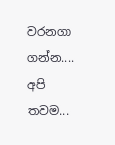වරනගා ගන්න.... අපි තවම...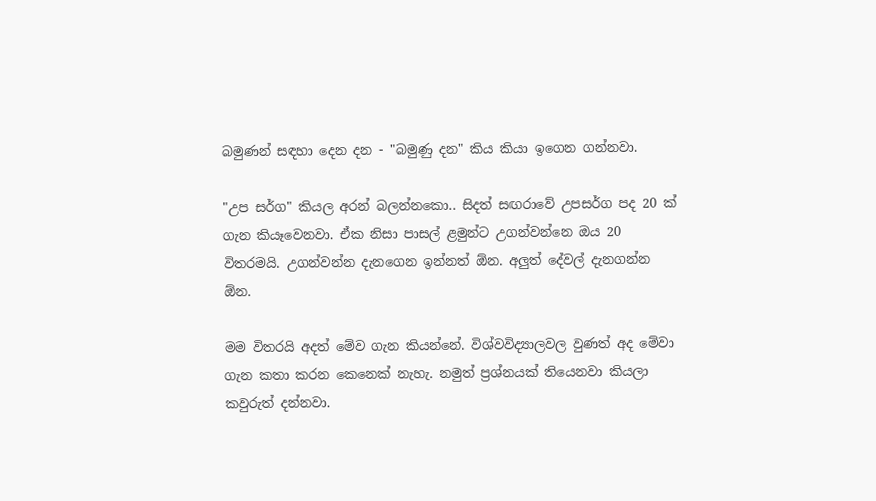බමුණන් සඳහා දෙන දන - "බමුණු දන" කිය කියා ඉගෙන ගන්නවා.

"උප සර්ග" කියල අරන් බලන්නකො.. සිදත් සඟරාවේ උපසර්ග පද 20 ක්‌ ගැන කියෑවෙනවා. ඒක නිසා පාසල් ළමුන්ට උගන්වන්නෙ ඔය 20 විතරමයි. උගන්වන්න දැනගෙන ඉන්නත් ඕන. අලුත් දේවල් දැනගන්න ඕන.

මම විතරයි අදත් මේව ගැන කියන්නේ. විශ්වවිද්‍යාලවල වුණත් අද මේවා ගැන කතා කරන කෙනෙක්‌ නැහැ. නමුත් ප්‍රශ්නයක්‌ තියෙනවා කියලා කවුරුත් දන්නවා.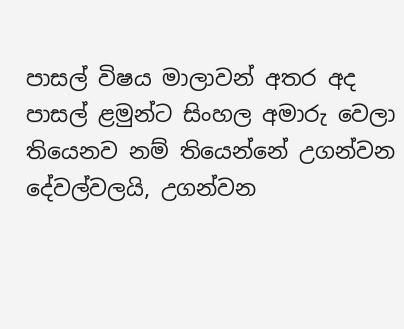පාසල් විෂය මාලාවන් අතර අද පාසල් ළමුන්ට සිංහල අමාරු වෙලා තියෙනව නම් තියෙන්නේ උගන්වන දේවල්වලයි, උගන්වන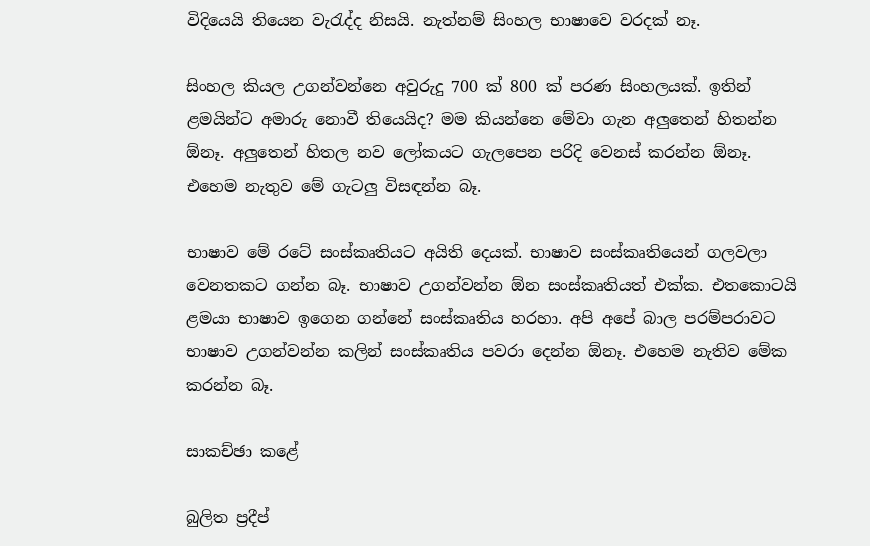විදියෙයි තියෙන වැරැද්ද නිසයි. නැත්නම් සිංහල භාෂාවෙ වරදක්‌ නෑ.

සිංහල කියල උගන්වන්නෙ අවුරුදු 700 ක්‌ 800 ක්‌ පරණ සිංහලයක්‌. ඉතින් ළමයින්ට අමාරු නොවී තියෙයිද? මම කියන්නෙ මේවා ගැන අලුතෙන් හිතන්න ඕනෑ. අලුතෙන් හිතල නව ලෝකයට ගැලපෙන පරිදි වෙනස්‌ කරන්න ඕනෑ. එහෙම නැතුව මේ ගැටලු විසඳන්න බෑ.

භාෂාව මේ රටේ සංස්‌කෘතියට අයිති දෙයක්‌. භාෂාව සංස්‌කෘතියෙන් ගලවලා වෙනතකට ගන්න බෑ. භාෂාව උගන්වන්න ඕන සංස්‌කෘතියත් එක්‌ක. එතකොටයි ළමයා භාෂාව ඉගෙන ගන්නේ සංස්‌කෘතිය හරහා. අපි අපේ බාල පරම්පරාවට භාෂාව උගන්වන්න කලින් සංස්‌කෘතිය පවරා දෙන්න ඕනෑ. එහෙම නැතිව මේක කරන්න බෑ.

සාකච්ඡා කළේ

බුලිත ප්‍රදීප්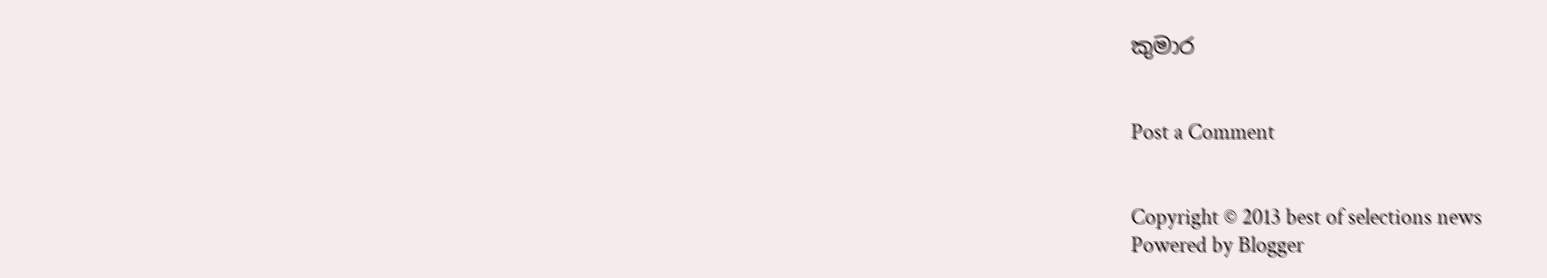කුමාර


Post a Comment


Copyright © 2013 best of selections news
Powered by Blogger